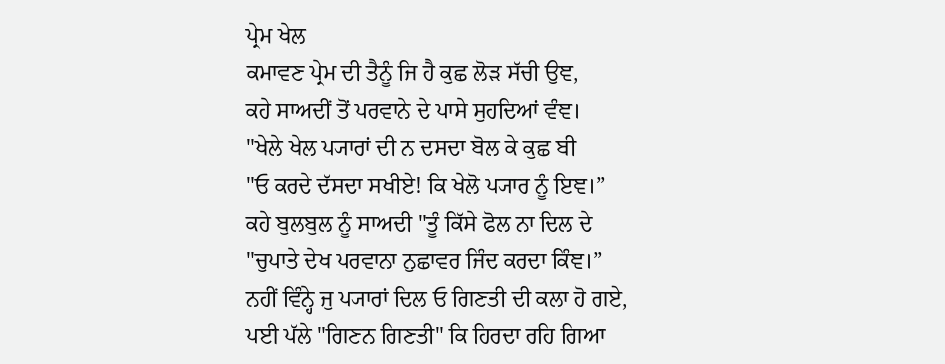ਪ੍ਰੇਮ ਖੇਲ
ਕਮਾਵਣ ਪ੍ਰੇਮ ਦੀ ਤੈਨੂੰ ਜਿ ਹੈ ਕੁਛ ਲੋੜ ਸੱਚੀ ਉਞ,
ਕਹੇ ਸਾਅਦੀਂ ਤੋਂ ਪਰਵਾਨੇ ਦੇ ਪਾਸੇ ਸੁਹਦਿਆਂ ਵੰਞ।
"ਖੇਲੇ ਖੇਲ ਪ੍ਯਾਰਾਂ ਦੀ ਨ ਦਸਦਾ ਬੋਲ ਕੇ ਕੁਛ ਬੀ
"ਓ ਕਰਦੇ ਦੱਸਦਾ ਸਖੀਏ! ਕਿ ਖੇਲੋ ਪ੍ਯਾਰ ਨੂੰ ਇਞ।”
ਕਹੇ ਬੁਲਬੁਲ ਨੂੰ ਸਾਅਦੀ "ਤੂੰ ਕਿੱਸੇ ਫੋਲ ਨਾ ਦਿਲ ਦੇ
"ਚੁਪਾਤੇ ਦੇਖ ਪਰਵਾਨਾ ਨੁਛਾਵਰ ਜਿੰਦ ਕਰਦਾ ਕਿੰਞ।”
ਨਹੀਂ ਵਿੰਨ੍ਹੇ ਜੁ ਪ੍ਯਾਰਾਂ ਦਿਲ ਓ ਗਿਣਤੀ ਦੀ ਕਲਾ ਹੋ ਗਏ,
ਪਈ ਪੱਲੇ "ਗਿਣਨ ਗਿਣਤੀ" ਕਿ ਹਿਰਦਾ ਰਹਿ ਗਿਆ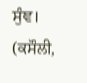ਸੁੰਞ।
(ਕਸੌਲੀ,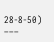28-8-50)
–––